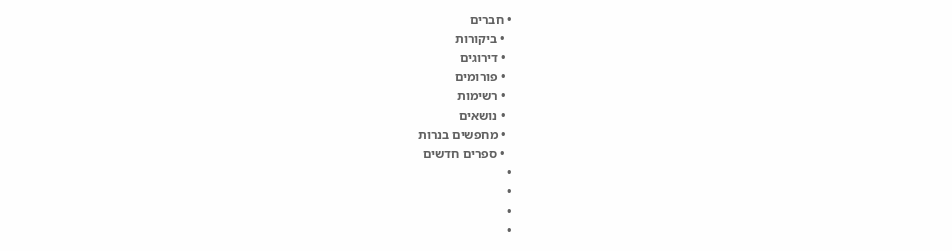• חברים
  • ביקורות
  • דירוגים
  • פורומים
  • רשימות
  • נושאים
  • מחפשים בנרות
  • ספרים חדשים
•
•
•
•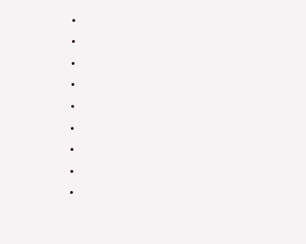•
•
•
•
•
•
•
•
•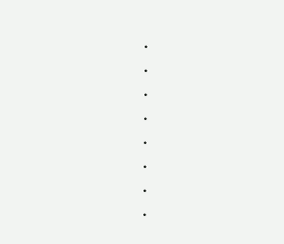•
•
•
•
•
•
•
•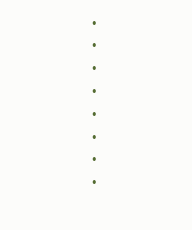•
•
•
•
•
•
•
•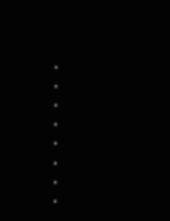•
•
•
•
•
•
•
•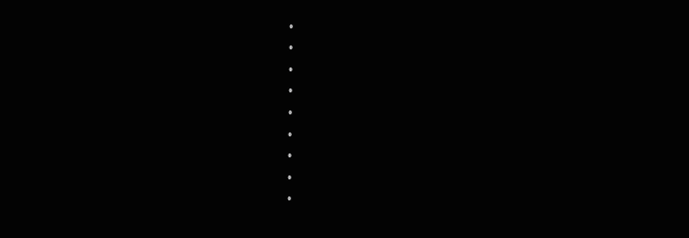•
•
•
•
•
•
•
•
•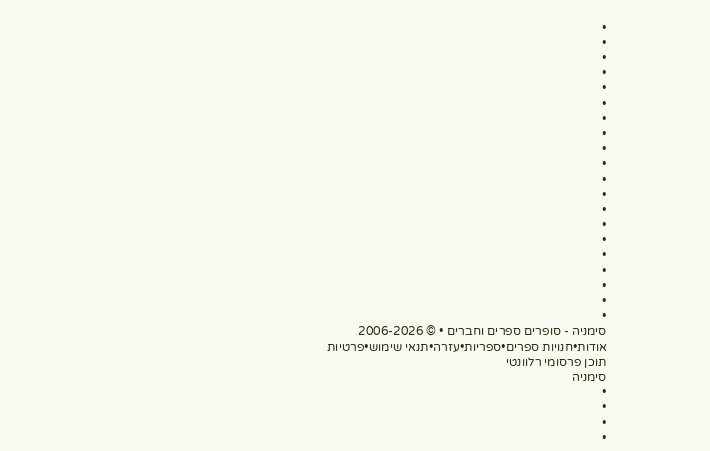•
•
•
•
•
•
•
•
•
•
•
•
•
•
•
•
•
•
•
•
סימניה - סופרים ספרים וחברים • © 2006-2026
אודות•חנויות ספרים•ספריות•עזרה•תנאי שימוש•פרטיות
תוכן פרסומי רלוונטי
סימניה
•
•
•
•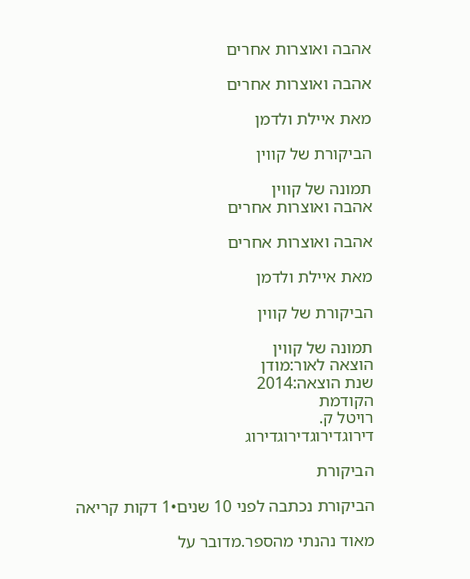אהבה ואוצרות אחרים

אהבה ואוצרות אחרים

מאת איילת ולדמן

הביקורת של קווין

תמונה של קווין
אהבה ואוצרות אחרים

אהבה ואוצרות אחרים

מאת איילת ולדמן

הביקורת של קווין

תמונה של קווין
הוצאה לאור:מודן
שנת הוצאה:2014
הקודמת
רויטל ק.
דירוגדירוגדירוגדירוג

הביקורת

הביקורת נכתבה לפני 10 שנים•1 דקות קריאה

מאוד נהנתי מהספר.מדובר על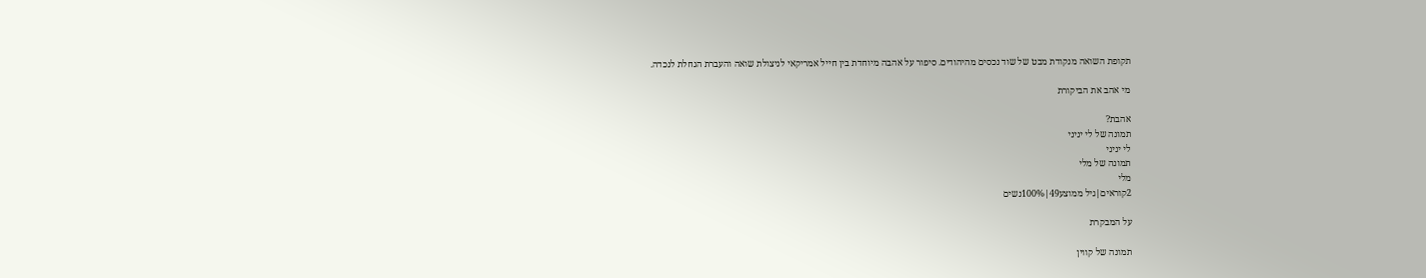תקופת השואה מנקודת מבט של שוד נכסים מהיהודים. סיפור על אהבה מיוחדת בין חייל אמריקאי לניצולת שואה והעברת הגחלת לנכדה.

מי אהב את הביקורת

אהבת?
תמונה של לי יניני
לי יניני
תמונה של מלי
מלי
2קוראים|גיל ממוצע49|100%נשים

על המבקרת

תמונה של קווין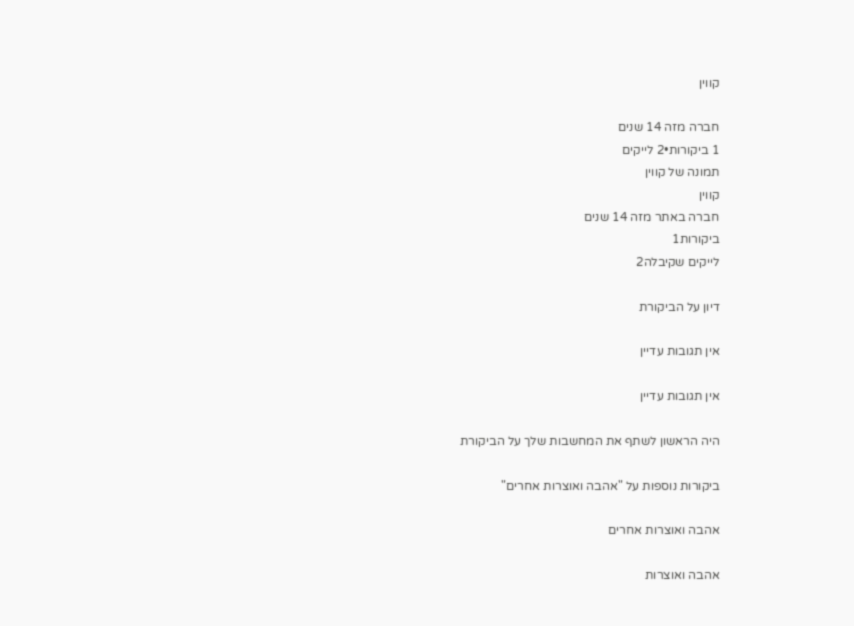קווין

חברה מזה 14 שנים
1 ביקורות•2 לייקים
תמונה של קווין
קווין
חברה באתר מזה 14 שנים
ביקורות1
לייקים שקיבלה2

דיון על הביקורת

אין תגובות עדיין

אין תגובות עדיין

היה הראשון לשתף את המחשבות שלך על הביקורת

ביקורות נוספות על "אהבה ואוצרות אחרים"

אהבה ואוצרות אחרים

אהבה ואוצרות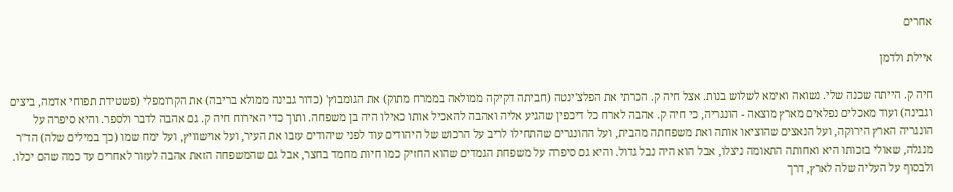אחרים

איילת ולדמן

חיה ק. הייתה שכנה שלי. נשואה ואימא לשלוש בנות. אצל חיה ק. הכרתי את הפלצ'ינטה (חביתה דקיקה ממולאה בממרח מתוק) את הגומבוץ' (כדור גבינה ממולא בריבה) את הקרומפלי (פשטידת תפוחי אדמה, ביצים וגבינה) ועוד מאכלים נפלאים מארץ מוצאה - הונגריה, כי חיה ק. אהבה לארח כל דיכפין שהגיע אליה ואהבה להאכיל אותו כאילו היה בן משפחה. ותוך כדי האירוח חיה ק. גם אהבה לדבר ולספר. והיא סיפרה על הונגריה הארץ הירוקה, ועל הנאצים שהוציאו אותה ואת משפחתה מהבית, ועל ההונגרים שהתחילו לריב על הרכוש של היהודים עוד לפני שיהודים עזבו את העיר, ועל אוישוויץ, ועל ימח שמו (כך במילים שלה) הד"ר מנגלה, שאולי בזכותו היא ואחותה התאומה ניצלו, אבל הוא היה נבל גדול. והיא גם סיפרה על משפחת הגמדים שהוא החזיק כמו חיות מחמד בחצר, אבל גם שהמשפחה הזאת אהבה לעזור לאחרים עד כמה שהם יכלו. ולבסוף על העליה שלה לארץ, דרך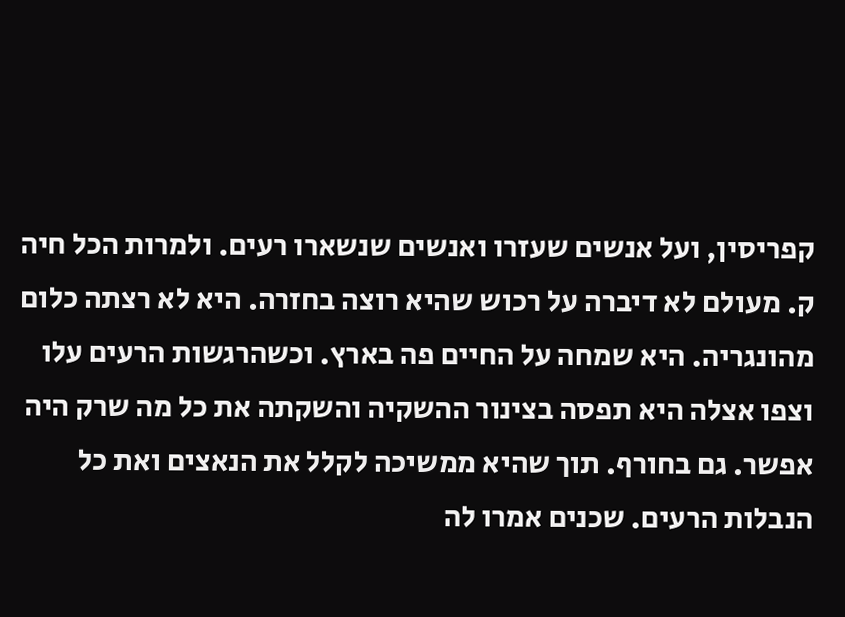קפריסין, ועל אנשים שעזרו ואנשים שנשארו רעים. ולמרות הכל חיה ק. מעולם לא דיברה על רכוש שהיא רוצה בחזרה. היא לא רצתה כלום מהונגריה. היא שמחה על החיים פה בארץ. וכשהרגשות הרעים עלו וצפו אצלה היא תפסה בצינור ההשקיה והשקתה את כל מה שרק היה אפשר. גם בחורף. תוך שהיא ממשיכה לקלל את הנאצים ואת כל הנבלות הרעים. שכנים אמרו לה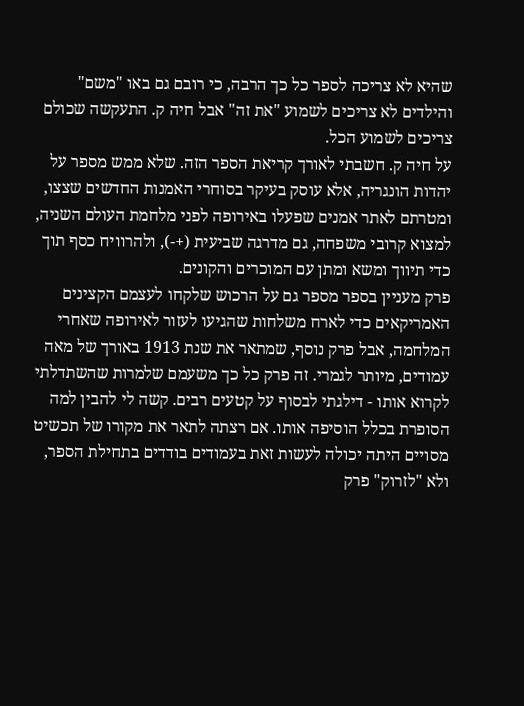שהיא לא צריכה לספר כל כך הרבה, כי רובם גם באו "משם" והילדים לא צריכים לשמוע "את זה" אבל חיה ק. התעקשה שכולם צריכים לשמוע הכל.
על חיה ק. חשבתי לאורך קריאת הספר הזה. שלא ממש מספר על יהדות הונגריה, אלא עוסק בעיקר בסוחרי האמנות החדשים שצצו, ומטרתם לאתר אמנים שפעלו באירופה לפני מלחמת העולם השניה, למצוא קרובי משפחה, גם מדרגה שביעית (+-), ולהרוויח כסף תוך כדי תיווך ומשא ומתן עם המוכרים והקונים.
פרק מעניין בספר מספר גם על הרכוש שלקחו לעצמם הקצינים האמריקאים כדי לארח משלחות שהגיעו לעזור לאירופה שאחרי המלחמה, אבל פרק נוסף, שמתאר את שנת 1913 באורך של מאה עמודים, מיותר לגמרי. זה פרק כל כך משעמם שלמרות שהשתדלתי לקרוא אותו - דילגתי לבסוף על קטעים רבים. קשה לי להבין למה הסופרת בכלל הוסיפה אותו. אם רצתה לתאר את מקורו של תכשיט מסויים היתה יכולה לעשות זאת בעמודים בודדים בתחילת הספר, ולא "לזרוק" פרק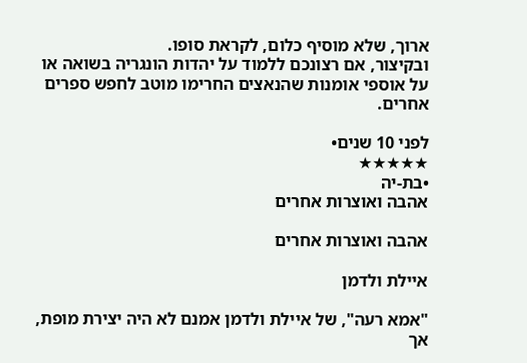ארוך, שלא מוסיף כלום, לקראת סופו.
ובקיצור, אם רצונכם ללמוד על יהדות הונגריה בשואה או על אוספי אומנות שהנאצים החרימו מוטב לחפש ספרים אחרים.

לפני 10 שנים•
★★★★★
•בת-יה
אהבה ואוצרות אחרים

אהבה ואוצרות אחרים

איילת ולדמן

"אמא רעה", של איילת ולדמן אמנם לא היה יצירת מופת, אך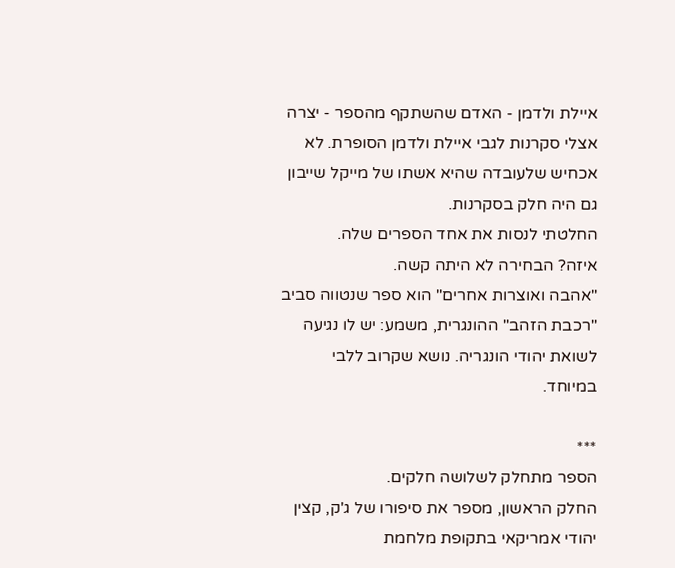איילת ולדמן - האדם שהשתקף מהספר - יצרה אצלי סקרנות לגבי איילת ולדמן הסופרת. לא אכחיש שלעובדה שהיא אשתו של מייקל שייבון גם היה חלק בסקרנות.
החלטתי לנסות את אחד הספרים שלה.
איזה? הבחירה לא היתה קשה.
"אהבה ואוצרות אחרים" הוא ספר שנטווה סביב "רכבת הזהב" ההונגרית, משמע: יש לו נגיעה לשואת יהודי הונגריה. נושא שקרוב ללבי במיוחד.

***
הספר מתחלק לשלושה חלקים.
החלק הראשון, מספר את סיפורו של ג'ק, קצין יהודי אמריקאי בתקופת מלחמת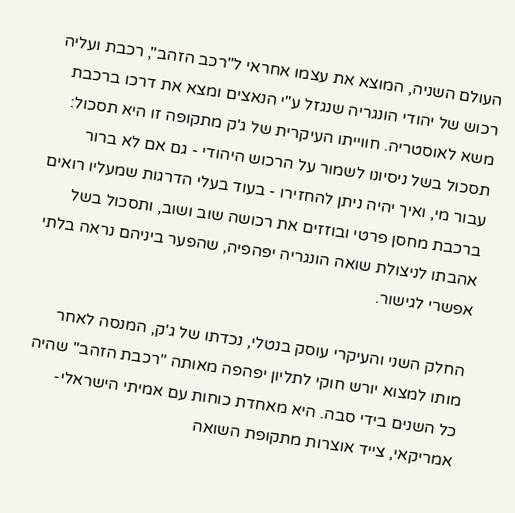העולם השניה, המוצא את עצמו אחראי ל"רכב הזהב", רכבת ועליה רכוש של יהודי הונגריה שנגזל ע"י הנאצים ומצא את דרכו ברכבת משא לאוסטריה. חווייתו העיקרית של ג'ק מתקופה זו היא תסכול: תסכול בשל ניסיונו לשמור על הרכוש היהודי - גם אם לא ברור עבור מי, ואיך יהיה ניתן להחזירו - בעוד בעלי הדרגות שמעליו רואים ברכבת מחסן פרטי ובוזזים את רכושה שוב ושוב, ותסכול בשל אהבתו לניצולת שואה הונגריה יפהפיה, שהפער ביניהם נראה בלתי אפשרי לגישור.

החלק השני והעיקרי עוסק בנטלי, נכדתו של ג'ק, המנסה לאחר מותו למצוא יורש חוקי לתליון יפהפה מאותה "רכבת הזהב" שהיה כל השנים בידי סבה. היא מאחדת כוחות עם אמיתי הישראלי-אמריקאי, צייד אוצרות מתקופת השואה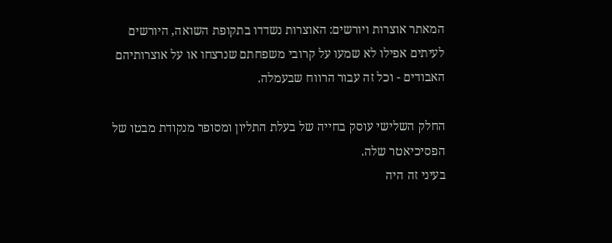המאתר אוצרות ויורשים: האוצרות נשדדו בתקופת השואה, היורשים לעיתים אפילו לא שמעו על קרובי משפחתם שנרצחו או על אוצרותיהם האבודים - וכל זה עבור הרווח שבעמלה.

החלק השלישי עוסק בחייה של בעלת התליון ומסופר מנקודת מבטו של הפסיכיאטר שלה.
בעיני זה היה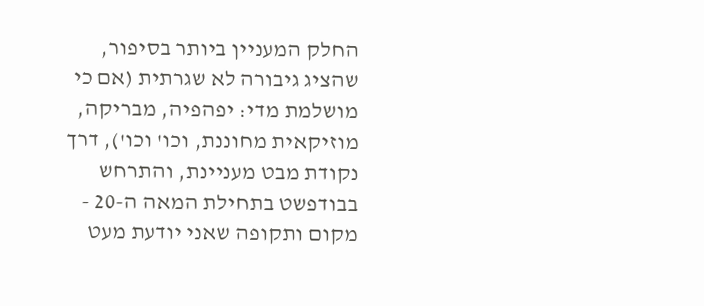החלק המעניין ביותר בסיפור, שהציג גיבורה לא שגרתית (אם כי מושלמת מדי: יפהפיה, מבריקה, מוזיקאית מחוננת, וכו' וכו'), דרך נקודת מבט מעניינת, והתרחש בבודפשט בתחילת המאה ה-20 - מקום ותקופה שאני יודעת מעט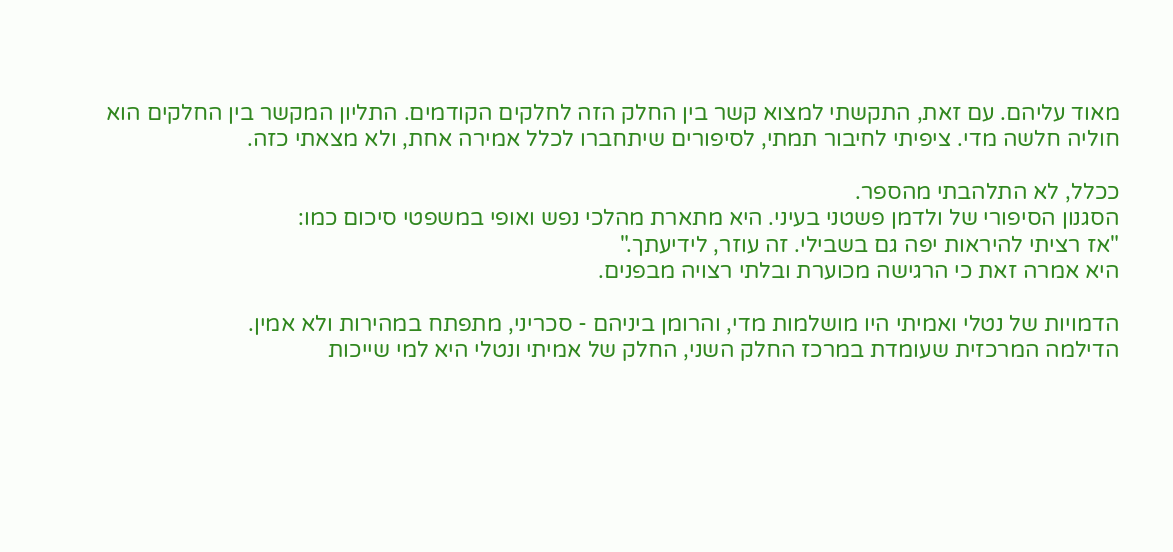מאוד עליהם. עם זאת, התקשתי למצוא קשר בין החלק הזה לחלקים הקודמים. התליון המקשר בין החלקים הוא חוליה חלשה מדי. ציפיתי לחיבור תמתי, לסיפורים שיתחברו לכלל אמירה אחת, ולא מצאתי כזה.

ככלל, לא התלהבתי מהספר.
הסגנון הסיפורי של ולדמן פשטני בעיני. היא מתארת מהלכי נפש ואופי במשפטי סיכום כמו:
"אז רציתי להיראות יפה גם בשבילי. זה עוזר, לידיעתך."
היא אמרה זאת כי הרגישה מכוערת ובלתי רצויה מבפנים.

הדמויות של נטלי ואמיתי היו מושלמות מדי, והרומן ביניהם - סכריני, מתפתח במהירות ולא אמין.
הדילמה המרכזית שעומדת במרכז החלק השני, החלק של אמיתי ונטלי היא למי שייכות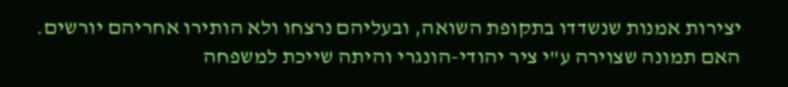יצירות אמנות שנשדדו בתקופת השואה, ובעליהם נרצחו ולא הותירו אחריהם יורשים.
האם תמונה שצוירה ע"י ציר יהודי-הונגרי והיתה שייכת למשפחה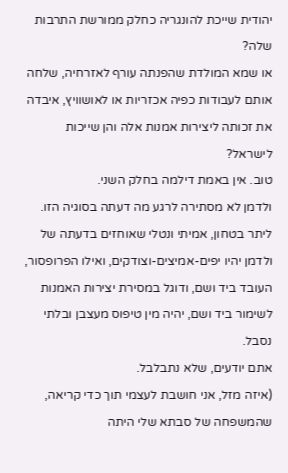יהודית שייכת להונגריה כחלק ממורשת התרבות שלה?
או שמא המולדת שהפנתה עורף לאזרחיה, שלחה אותם לעבודות כפיה אכזריות או לאושוויץ, איבדה את זכותה ליצירות אמנות אלה והן שייכות לישראל?
טוב. אין באמת דילמה בחלק השני.
ולדמן לא מסתירה לרגע מה דעתה בסוגיה הזו.
ליתר בטחון, אמיתי ונטלי שאוחזים בדעתה של ולדמן יהיו יפים-אמיצים-וצודקים, ואילו הפרופסור, העובד ביד ושם, ודוגל במסירת יצירות האמנות לשימור ביד ושם, יהיה מין טיפוס מעצבן ובלתי נסבל.
אתם יודעים, שלא נתבלבל.
(איזה מזל, אני חושבת לעצמי תוך כדי קריאה, שהמשפחה של סבתא שלי היתה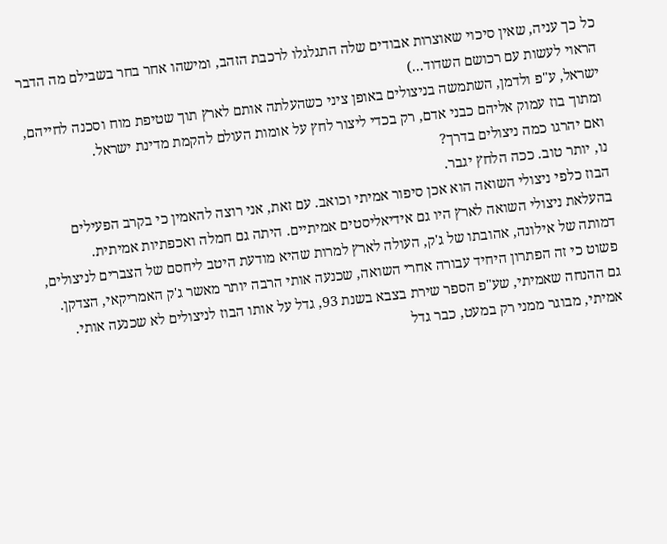כל כך עניה, שאין סיכוי שאוצרות אבודים שלה התגלגלו לרכבת הזהב, ומישהו אחר בחר בשבילם מה הדבר הראוי לעשות עם רכושם השדוד...)
ישראל, ע"פ ולדמן, השתמשה בניצולים באופן ציני כשהעלתה אותם לארץ תוך שטיפת מוח וסכנה לחייהם, ומתוך בוז עמוק אליהם כבני אדם, רק בכדי ליצור לחץ על אומות העולם להקמת מדינת ישראל.
ואם יהרגו כמה ניצולים בדרך?
נו, יותר טוב. ככה הלחץ יגבר.
הבוז כלפי ניצולי השואה הוא אכן סיפור אמיתי וכואב. עם זאת, אני רוצה להאמין כי בקרב הפעילים בהעלאת ניצולי השואה לארץ היו גם אידיאליסטים אמיתיים. היתה גם חמלה ואכפתיות אמיתית.
דמותה של אילונה, אהובתו של ג'ק, העולה לארץ למרות שהיא מודעת היטב ליחסם של הצברים לניצולים, פשוט כי זה הפתרון היחיד עבורה אחרי השואה, שכנעה אותי הרבה יותר מאשר ג'ק האמריקאי, הצדקן.
גם ההנחה שאמיתי, שע"פ הספר שירת בצבא בשנת 93, גדל על אותו הבוז לניצולים לא שכנעה אותי.
אמיתי, מבוגר ממני רק במעט, כבר גדל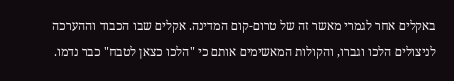באקלים אחר לגמרי מאשר זה של טרום-קום המדינה. אקלים שבו הכבוד וההערכה לניצולים הלכו וגברו, והקולות המאשימים אותם כי "הלכו כצאן לטבח" כבר נדמו.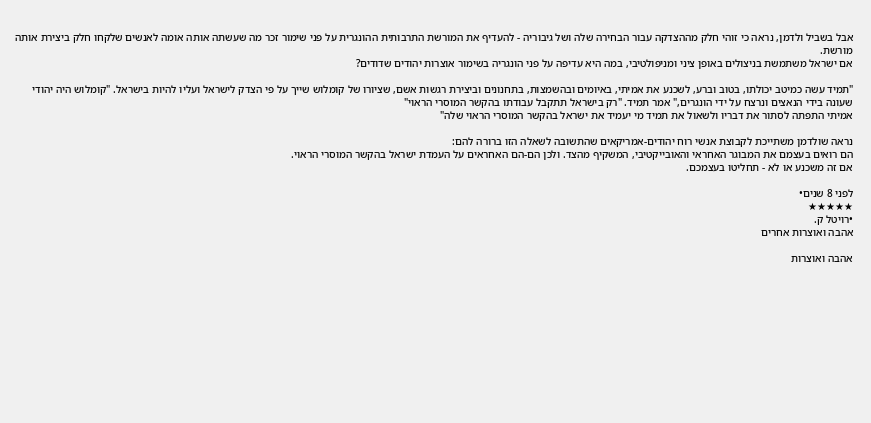אבל בשביל ולדמן, נראה כי זוהי חלק מההצדקה עבור הבחירה שלה ושל גיבוריה - להעדיף את המורשת התרבותית ההונגרית על פני שימור זכר מה שעשתה אותה אומה לאנשים שלקחו חלק ביצירת אותה מורשת.
אם ישראל משתמשת בניצולים באופן ציני ומניפולטיבי, במה היא עדיפה על פני הונגריה בשימור אוצרות יהודים שדודים?

"תמיד עשה כמיטב יכולתו, בטוב וברע, לשכנע את אמיתי, באיומים ובהשמצות, בתחנונים וביצירת רגשות אשם, שציורו של קומלוש שייך על פי הצדק לישראל ועליו להיות בישראל. "קומלוש היה יהודי שעונה בידי הנאצים ונרצח על ידי הונגרים," אמר תמיד. "רק בישראל תתקבל עבודתו בהקשר המוסרי הראוי"
אמיתי התפתה לסתור את דבריו ולשאול את תמיד מי יעמיד את ישראל בהקשר המוסרי הראוי שלה"

נראה שולדמן משתייכת לקבוצת אנשי רוח יהודים-אמריקאים שהתשובה לשאלה הזו ברורה להם:
הם רואים בעצמם את המבוגר האחראי והאובייקטיבי, המשקיף מהצד. ולכן הם-הם האחראים על העמדת ישראל בהקשר המוסרי הראוי.
אם זה משכנע או לא - תחליטו בעצמכם.

לפני 8 שנים•
★★★★★
•רויטל ק.
אהבה ואוצרות אחרים

אהבה ואוצרות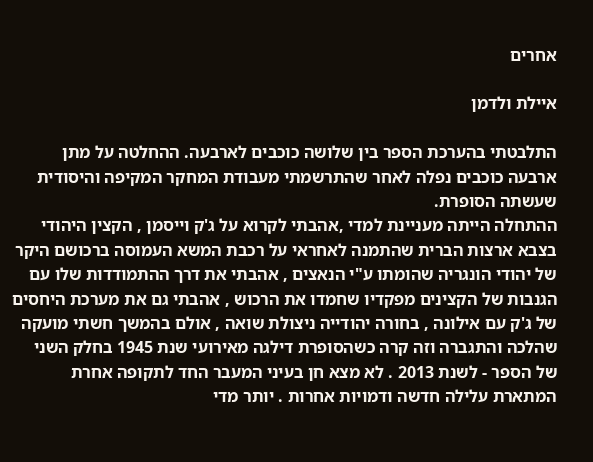אחרים

איילת ולדמן

התלבטתי בהערכת הספר בין שלושה כוכבים לארבעה. ההחלטה על מתן ארבעה כוכבים נפלה לאחר שהתרשמתי מעבודת המחקר המקיפה והיסודית שעשתה הסופרת.
ההתחלה הייתה מעניינת למדי ,אהבתי לקרוא על ג'ק וייסמן , הקצין היהודי בצבא ארצות הברית שהתמנה לאחראי על רכבת המשא העמוסה ברכושם היקר של יהודי הונגריה שהומתו ע"י הנאצים , אהבתי את דרך ההתמודדות שלו עם הגנבות של הקצינים מפקדיו שחמדו את הרכוש , אהבתי גם את מערכת היחסים של ג'ק עם אילונה , בחורה יהודייה ניצולת שואה , אולם בהמשך חשתי מועקה שהלכה והתגברה וזה קרה כשהסופרת דילגה מאירועי שנת 1945 בחלק השני של הספר - לשנת 2013 . לא מצא חן בעיני המעבר החד לתקופה אחרת המתארת עלילה חדשה ודמויות אחרות . יותר מדי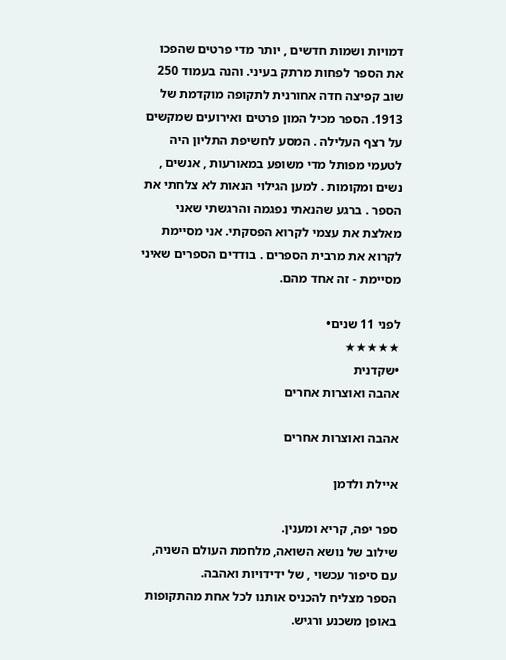דמויות ושמות חדשים , יותר מדי פרטים שהפכו את הספר לפחות מרתק בעיני. והנה בעמוד 250 שוב קפיצה חדה אחורנית לתקופה מוקדמת של 1913. הספר מכיל המון פרטים ואירועים שמקשים על רצף העלילה . המסע לחשיפת התליון היה לטעמי מפותל מדי משופע במאורעות , אנשים , נשים ומקומות . למען הגילוי הנאות לא צלחתי את הספר . ברגע שהנאתי נפגמה והרגשתי שאני מאלצת את עצמי לקרוא הפסקתי. אני מסיימת לקרוא את מרבית הספרים . בודדים הספרים שאיני מסיימת - זה אחד מהם.

לפני 11 שנים•
★★★★★
•שקדנית
אהבה ואוצרות אחרים

אהבה ואוצרות אחרים

איילת ולדמן

ספר יפה, קריא ומענין.
שילוב של נושא השואה, מלחמת העולם השניה,
עם סיפור עכשוי , של ידידויות ואהבה.
הספר מצליח להכניס אותנו לכל אחת מהתקופות באופן משכנע ורגיש.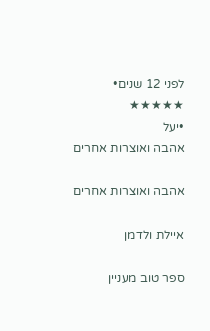לפני 12 שנים•
★★★★★
•יעל
אהבה ואוצרות אחרים

אהבה ואוצרות אחרים

איילת ולדמן

ספר טוב מעניין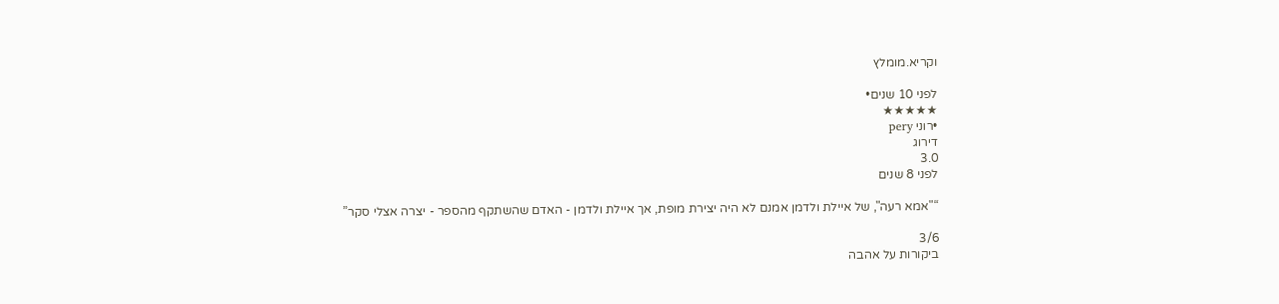וקריא.מומלץ

לפני 10 שנים•
★★★★★
•רוני pery
דירוג
3.0
לפני 8 שנים

“"אמא רעה", של איילת ולדמן אמנם לא היה יצירת מופת, אך איילת ולדמן - האדם שהשתקף מהספר - יצרה אצלי סקר”

3/6
ביקורות על אהבה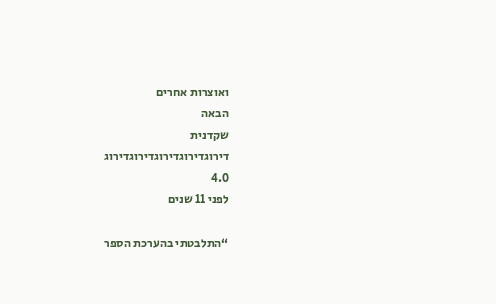ואוצרות אחרים
הבאה
שקדנית
דירוגדירוגדירוגדירוגדירוג
4.0
לפני 11 שנים

“התלבטתי בהערכת הספר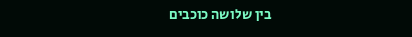בין שלושה כוכבים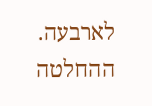לארבעה. ההחלטה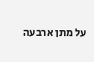על מתן ארבעה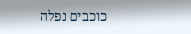כוכבים נפלה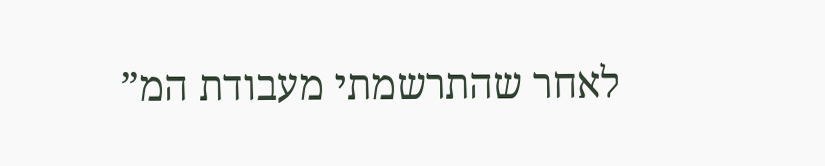לאחר שהתרשמתי מעבודת המ”